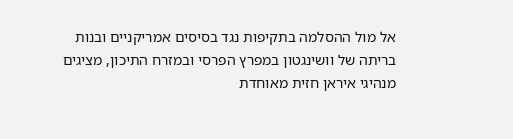אל מול ההסלמה בתקיפות נגד בסיסים אמריקניים ובנות בריתה של וושינגטון במפרץ הפרסי ובמזרח התיכון, מציגים מנהיגי איראן חזית מאוחדת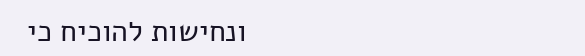ונחישות להוכיח כי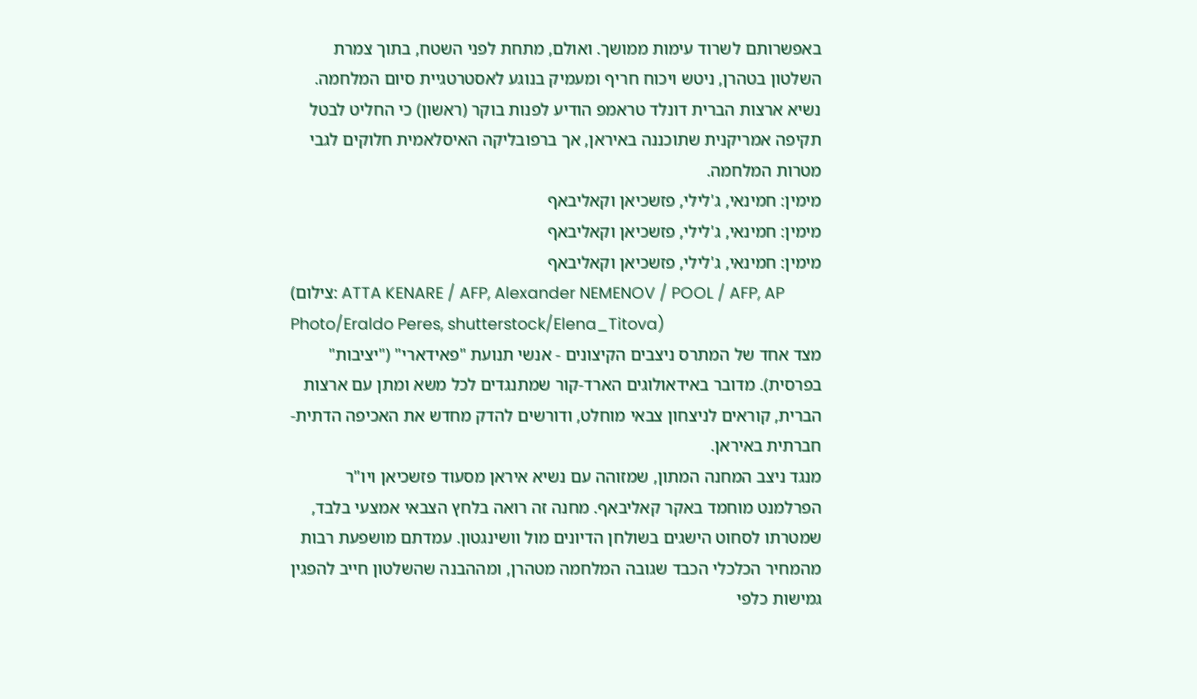באפשרותם לשרוד עימות ממושך. ואולם, מתחת לפני השטח, בתוך צמרת השלטון בטהרן, ניטש ויכוח חריף ומעמיק בנוגע לאסטרטגיית סיום המלחמה. נשיא ארצות הברית דונלד טראמפ הודיע לפנות בוקר (ראשון) כי החליט לבטל תקיפה אמריקנית שתוכננה באיראן, אך ברפובליקה האיסלאמית חלוקים לגבי מטרות המלחמה.
מימין: חמינאי, ג'לילי, פזשכיאן וקאליבאף
מימין: חמינאי, ג'לילי, פזשכיאן וקאליבאף
מימין: חמינאי, ג'לילי, פזשכיאן וקאליבאף
(צילום: ATTA KENARE / AFP, Alexander NEMENOV / POOL / AFP, AP Photo/Eraldo Peres, shutterstock/Elena_Titova)
מצד אחד של המתרס ניצבים הקיצונים - אנשי תנועת "פאידארי" ("יציבות" בפרסית). מדובר באידאולוגים הארד-קור שמתנגדים לכל משא ומתן עם ארצות הברית, קוראים לניצחון צבאי מוחלט, ודורשים להדק מחדש את האכיפה הדתית-חברתית באיראן.
מנגד ניצב המחנה המתון, שמזוהה עם נשיא איראן מסעוד פזשכיאן ויו"ר הפרלמנט מוחמד באקר קאליבאף. מחנה זה רואה בלחץ הצבאי אמצעי בלבד, שמטרתו לסחוט הישגים בשולחן הדיונים מול וושינגטון. עמדתם מושפעת רבות מהמחיר הכלכלי הכבד שגובה המלחמה מטהרן, ומההבנה שהשלטון חייב להפגין גמישות כלפי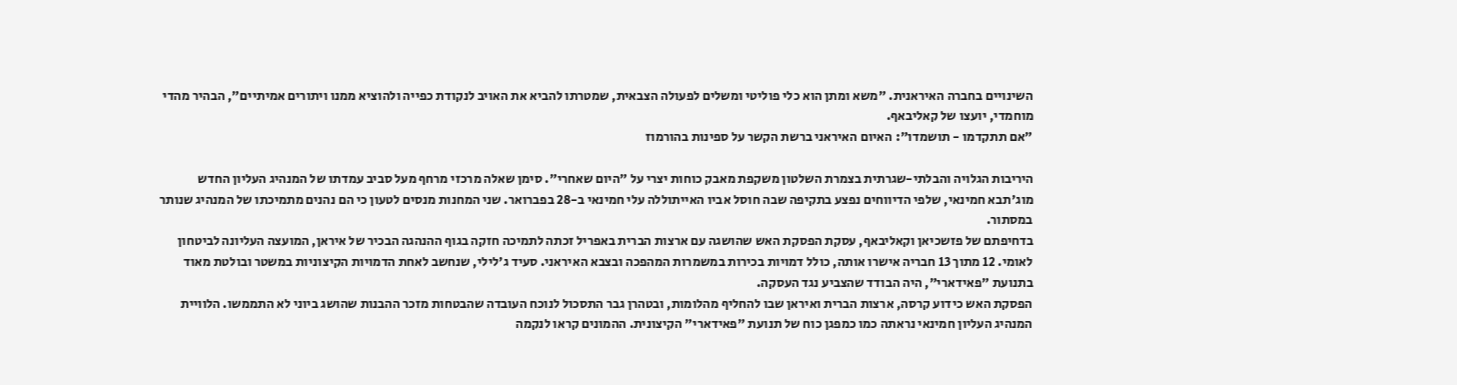השינויים בחברה האיראנית. "משא ומתן הוא כלי פוליטי ומשלים לפעולה הצבאית, שמטרתו להביא את האויב לנקודת כפייה ולהוציא ממנו ויתורים אמיתיים", הבהיר מהדי מוחמדי, יועצו של קאליבאף.
"אם תתקדמו - תושמדו": האיום האיראני ברשת הקשר על ספינות בהורמוז

היריבות הגלויה והבלתי-שגרתית בצמרת השלטון משקפת מאבק כוחות יצרי על "היום שאחרי". סימן שאלה מרכזי מרחף מעל סביב עמדתו של המנהיג העליון החדש מוג'תבא חמינאי, שלפי הדיווחים נפצע בתקיפה שבה חוסל אביו האייתוללה עלי חמינאי ב-28 בפברואר. שני המחנות מנסים לטעון כי הם נהנים מתמיכתו של המנהיג שנותר במסתור.
בדחיפתם של פזשכיאן וקאליבאף, עסקת הפסקת האש שהושגה עם ארצות הברית באפריל זכתה לתמיכה חזקה בגוף ההנהגה הבכיר של איראן, המועצה העליונה לביטחון לאומי. 12 מתוך 13 חבריה אישרו אותה, כולל דמויות בכירות במשמרות המהפכה ובצבא האיראני. סעיד ג'לילי, שנחשב לאחת הדמויות הקיצוניות במשטר ובולטת מאוד בתנועת "פאידארי", היה הבודד שהצביע נגד העסקה.
הפסקת האש כידוע קרסה, ארצות הברית ואיראן שבו להחליף מהלומות, ובטהרן גבר התסכול לנוכח העובדה שהבטחות מזכר ההבנות שהושג ביוני לא התממשו. הלוויית המנהיג העליון חמינאי נראתה כמו כמפגן כוח של תנועת "פאידארי" הקיצונית. ההמונים קראו לנקמה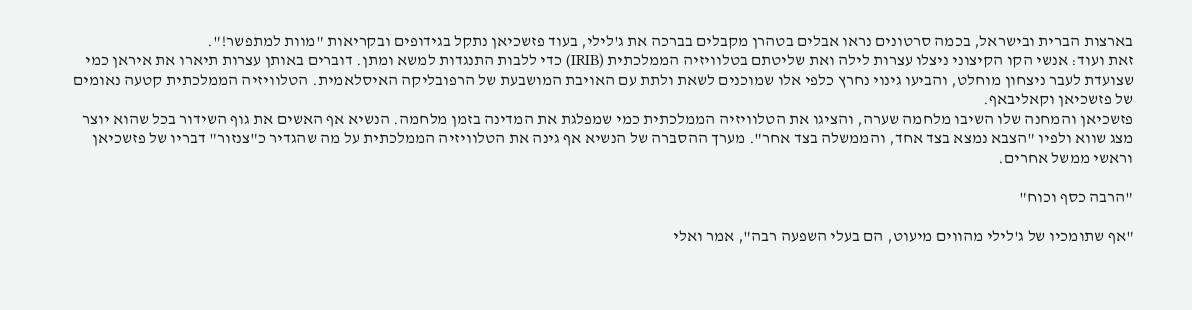בארצות הברית ובישראל, בכמה סרטונים נראו אבלים בטהרן מקבלים בברכה את ג'לילי, בעוד פזשכיאן נתקל בגידופים ובקריאות "מוות למתפשר!".
זאת ועוד: אנשי הקו הקיצוני ניצלו עצרות לילה ואת שליטתם בטלוויזיה הממלכתית (IRIB) כדי ללבות התנגדות למשא ומתן. דוברים באותן עצרות תיארו את איראן כמי שצועדת לעבר ניצחון מוחלט, והביעו גינוי נחרץ כלפי אלו שמוכנים לשאת ולתת עם האויבת המושבעת של הרפובליקה האיסלאמית. הטלוויזיה הממלכתית קטעה נאומים של פזשכיאן וקאליבאף.
פזשכיאן והמחנה שלו השיבו מלחמה שערה, והציגו את הטלוויזיה הממלכתית כמי שמפלגת את המדינה בזמן מלחמה. הנשיא אף האשים את גוף השידור בכל שהוא יוצר מצג שווא ולפיו "הצבא נמצא בצד אחד, והממשלה בצד אחר". מערך ההסברה של הנשיא אף גינה את הטלוויזיה הממלכתית על מה שהגדיר כ"צנזור" דבריו של פזשכיאן וראשי ממשל אחרים.

"הרבה כסף וכוח"

"אף שתומכיו של ג'לילי מהווים מיעוט, הם בעלי השפעה רבה", אמר ואלי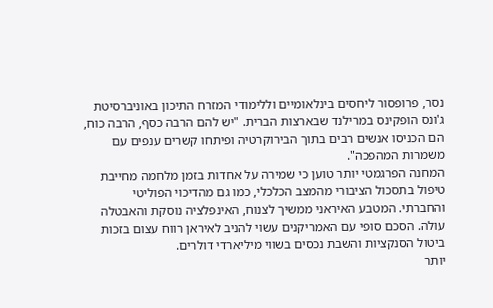נסר, פרופסור ליחסים בינלאומיים וללימודי המזרח התיכון באוניברסיטת ג'ונס הופקינס במרילנד שבארצות הברית. "יש להם הרבה כסף, הרבה כוח, הם הכניסו אנשים רבים בתוך הבירוקרטיה ופיתחו קשרים ענפים עם משמרות המהפכה".
המחנה הפרגמטי יותר טוען כי שמירה על אחדות בזמן מלחמה מחייבת טיפול בתסכול הציבורי מהמצב הכלכלי, כמו גם מהדיכוי הפוליטי והחברתי. המטבע האיראני ממשיך לצנוח, האינפלציה נוסקת והאבטלה עולה. הסכם סופי עם האמריקנים עשוי להניב לאיראן רווח עצום בזכות ביטול הסנקציות והשבת נכסים בשווי מיליארדי דולרים.
יותר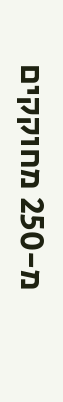מ-250 מחוקקים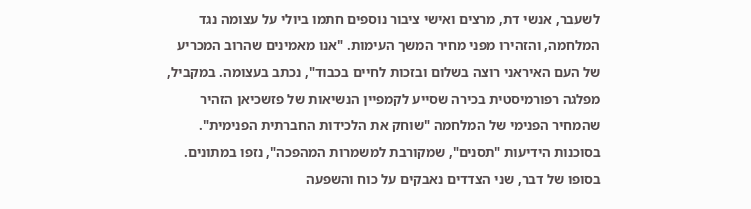לשעבר, אנשי דת, מרצים ואישי ציבור נוספים חתמו ביולי על עצומה נגד המלחמה, והזהירו מפני מחיר המשך העימות. "אנו מאמינים שהרוב המכריע של העם האיראני רוצה בשלום ובזכות לחיים בכבוד", נכתב בעצומה. במקביל, מפלגה רפורמיסטית בכירה שסייע לקמפיין הנשיאות של פזשכיאן הזהיר שהמחיר הפנימי של המלחמה "שוחק את הלכידות החברתית הפנימית". בסוכנות הידיעות "תסנים", שמקורבת למשמרות המהפכה", נזפו במתונים.
בסופו של דבר, שני הצדדים נאבקים על כוח והשפעה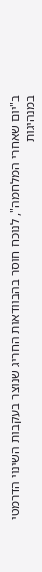ב"יום שאחרי המלחמה", לנוכח חוסר בהבוודאות החריג שנוצר בעקבות השינוי הדרמטי במנהיגות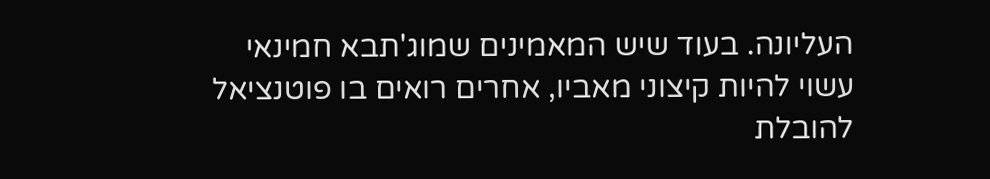העליונה. בעוד שיש המאמינים שמוג'תבא חמינאי עשוי להיות קיצוני מאביו, אחרים רואים בו פוטנציאל להובלת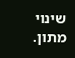שינוי מתון.